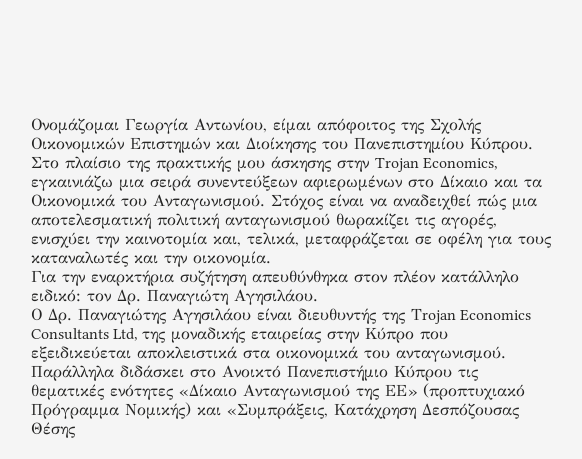Ονομάζομαι Γεωργία Αντωνίου, είμαι απόφοιτος της Σχολής Οικονομικών Επιστημών και Διοίκησης του Πανεπιστημίου Κύπρου. Στο πλαίσιο της πρακτικής μου άσκησης στην Trojan Economics, εγκαινιάζω μια σειρά συνεντεύξεων αφιερωμένων στο Δίκαιο και τα Οικονομικά του Ανταγωνισμού. Στόχος είναι να αναδειχθεί πώς μια αποτελεσματική πολιτική ανταγωνισμού θωρακίζει τις αγορές, ενισχύει την καινοτομία και, τελικά, μεταφράζεται σε οφέλη για τους καταναλωτές και την οικονομία.
Για την εναρκτήρια συζήτηση απευθύνθηκα στον πλέον κατάλληλο ειδικό: τον Δρ. Παναγιώτη Αγησιλάου.
Ο Δρ. Παναγιώτης Αγησιλάου είναι διευθυντής της Τrojan Economics Consultants Ltd, της μοναδικής εταιρείας στην Κύπρο που εξειδικεύεται αποκλειστικά στα οικονομικά του ανταγωνισμού. Παράλληλα διδάσκει στο Ανοικτό Πανεπιστήμιο Κύπρου τις θεματικές ενότητες «Δίκαιο Ανταγωνισμού της ΕΕ» (προπτυχιακό Πρόγραμμα Νομικής) και «Συμπράξεις, Κατάχρηση Δεσπόζουσας Θέσης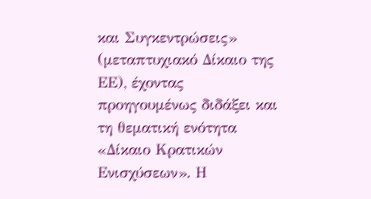και Συγκεντρώσεις» (μεταπτυχιακό Δίκαιο της ΕΕ), έχοντας προηγουμένως διδάξει και τη θεματική ενότητα «Δίκαιο Κρατικών Ενισχύσεων». Η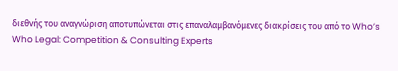διεθνής του αναγνώριση αποτυπώνεται στις επαναλαμβανόμενες διακρίσεις του από το Who’s Who Legal: Competition & Consulting Experts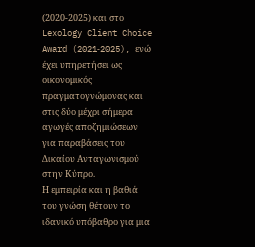(2020‑2025) και στο Lexology Client Choice Award (2021‑2025), ενώ έχει υπηρετήσει ως οικονομικός πραγματογνώμονας και στις δύο μέχρι σήμερα αγωγές αποζημιώσεων για παραβάσεις του Δικαίου Ανταγωνισμού στην Κύπρο.
Η εμπειρία και η βαθιά του γνώση θέτουν το ιδανικό υπόβαθρο για μια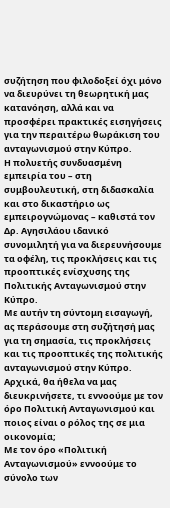συζήτηση που φιλοδοξεί όχι μόνο να διευρύνει τη θεωρητική μας κατανόηση, αλλά και να προσφέρει πρακτικές εισηγήσεις για την περαιτέρω θωράκιση του ανταγωνισμού στην Κύπρο.
Η πολυετής συνδυασμένη εμπειρία του – στη συμβουλευτική, στη διδασκαλία και στο δικαστήριο ως εμπειρογνώμονας – καθιστά τον Δρ. Αγησιλάου ιδανικό συνομιλητή για να διερευνήσουμε τα οφέλη, τις προκλήσεις και τις προοπτικές ενίσχυσης της Πολιτικής Ανταγωνισμού στην Κύπρο.
Με αυτήν τη σύντομη εισαγωγή, ας περάσουμε στη συζήτησή μας για τη σημασία, τις προκλήσεις και τις προοπτικές της πολιτικής ανταγωνισμού στην Κύπρο.
Αρχικά, θα ήθελα να μας διευκρινήσετε, τι εννοούμε με τον όρο Πολιτική Ανταγωνισμού και ποιος είναι ο ρόλος της σε μια οικονομία;
Με τον όρο «Πολιτική Ανταγωνισμού» εννοούμε το σύνολο των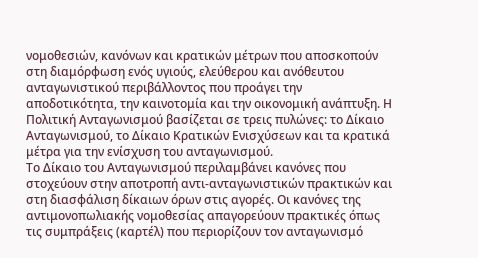νομοθεσιών, κανόνων και κρατικών μέτρων που αποσκοπούν στη διαμόρφωση ενός υγιούς, ελεύθερου και ανόθευτου ανταγωνιστικού περιβάλλοντος που προάγει την αποδοτικότητα, την καινοτομία και την οικονομική ανάπτυξη. Η Πολιτική Ανταγωνισμού βασίζεται σε τρεις πυλώνες: το Δίκαιο Ανταγωνισμού, το Δίκαιο Κρατικών Ενισχύσεων και τα κρατικά μέτρα για την ενίσχυση του ανταγωνισμού.
Το Δίκαιο του Ανταγωνισμού περιλαμβάνει κανόνες που στοχεύουν στην αποτροπή αντι-ανταγωνιστικών πρακτικών και στη διασφάλιση δίκαιων όρων στις αγορές. Οι κανόνες της αντιμονοπωλιακής νομοθεσίας απαγορεύουν πρακτικές όπως τις συμπράξεις (καρτέλ) που περιορίζουν τον ανταγωνισμό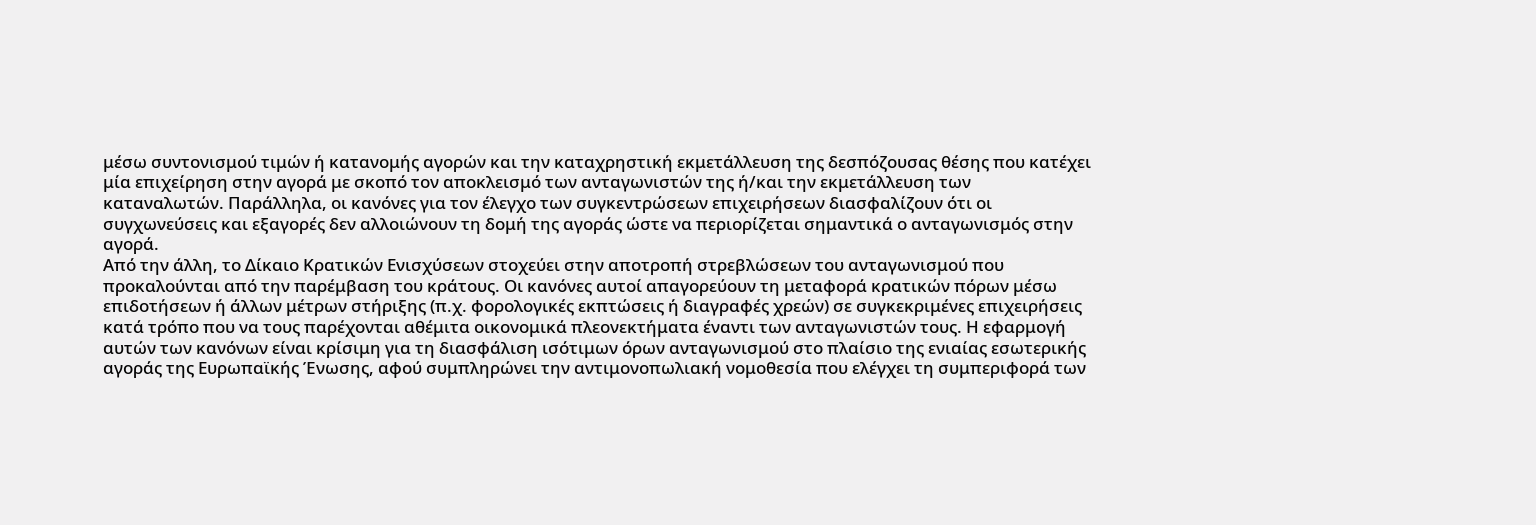μέσω συντονισμού τιμών ή κατανομής αγορών και την καταχρηστική εκμετάλλευση της δεσπόζουσας θέσης που κατέχει μία επιχείρηση στην αγορά με σκοπό τον αποκλεισμό των ανταγωνιστών της ή/και την εκμετάλλευση των καταναλωτών. Παράλληλα, οι κανόνες για τον έλεγχο των συγκεντρώσεων επιχειρήσεων διασφαλίζουν ότι οι συγχωνεύσεις και εξαγορές δεν αλλοιώνουν τη δομή της αγοράς ώστε να περιορίζεται σημαντικά ο ανταγωνισμός στην αγορά.
Από την άλλη, το Δίκαιο Κρατικών Ενισχύσεων στοχεύει στην αποτροπή στρεβλώσεων του ανταγωνισμού που προκαλούνται από την παρέμβαση του κράτους. Οι κανόνες αυτοί απαγορεύουν τη μεταφορά κρατικών πόρων μέσω επιδοτήσεων ή άλλων μέτρων στήριξης (π.χ. φορολογικές εκπτώσεις ή διαγραφές χρεών) σε συγκεκριμένες επιχειρήσεις κατά τρόπο που να τους παρέχονται αθέμιτα οικονομικά πλεονεκτήματα έναντι των ανταγωνιστών τους. Η εφαρμογή αυτών των κανόνων είναι κρίσιμη για τη διασφάλιση ισότιμων όρων ανταγωνισμού στο πλαίσιο της ενιαίας εσωτερικής αγοράς της Ευρωπαϊκής Ένωσης, αφού συμπληρώνει την αντιμονοπωλιακή νομοθεσία που ελέγχει τη συμπεριφορά των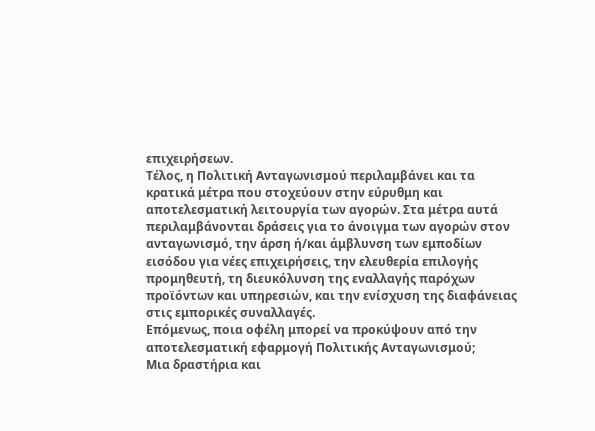επιχειρήσεων.
Τέλος, η Πολιτική Ανταγωνισμού περιλαμβάνει και τα κρατικά μέτρα που στοχεύουν στην εύρυθμη και αποτελεσματική λειτουργία των αγορών. Στα μέτρα αυτά περιλαμβάνονται δράσεις για το άνοιγμα των αγορών στον ανταγωνισμό, την άρση ή/και άμβλυνση των εμποδίων εισόδου για νέες επιχειρήσεις, την ελευθερία επιλογής προμηθευτή, τη διευκόλυνση της εναλλαγής παρόχων προϊόντων και υπηρεσιών, και την ενίσχυση της διαφάνειας στις εμπορικές συναλλαγές.
Επόμενως, ποια οφέλη μπορεί να προκύψουν από την αποτελεσματική εφαρμογή Πολιτικής Ανταγωνισμού;
Μια δραστήρια και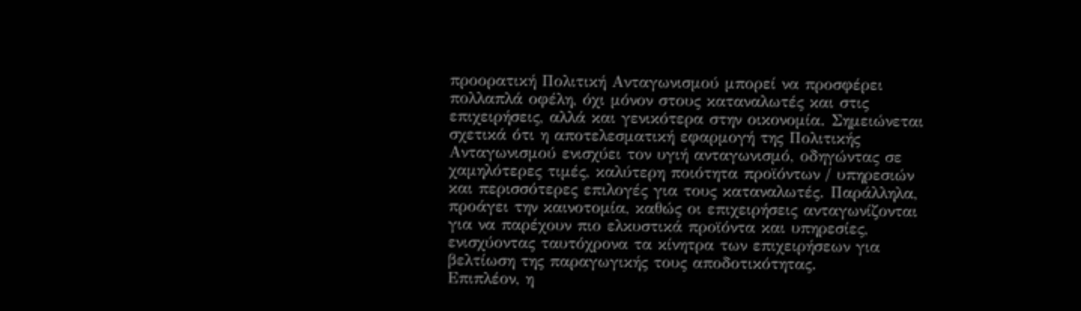προορατική Πολιτική Ανταγωνισμού μπορεί να προσφέρει πολλαπλά οφέλη, όχι μόνον στους καταναλωτές και στις επιχειρήσεις, αλλά και γενικότερα στην οικονομία. Σημειώνεται σχετικά ότι η αποτελεσματική εφαρμογή της Πολιτικής Ανταγωνισμού ενισχύει τον υγιή ανταγωνισμό, οδηγώντας σε χαμηλότερες τιμές, καλύτερη ποιότητα προϊόντων / υπηρεσιών και περισσότερες επιλογές για τους καταναλωτές. Παράλληλα, προάγει την καινοτομία, καθώς οι επιχειρήσεις ανταγωνίζονται για να παρέχουν πιο ελκυστικά προϊόντα και υπηρεσίες, ενισχύοντας ταυτόχρονα τα κίνητρα των επιχειρήσεων για βελτίωση της παραγωγικής τους αποδοτικότητας.
Επιπλέον, η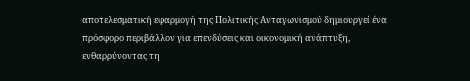αποτελεσματική εφαρμογή της Πολιτικής Ανταγωνισμού δημιουργεί ένα πρόσφορο περιβάλλον για επενδύσεις και οικονομική ανάπτυξη, ενθαρρύνοντας τη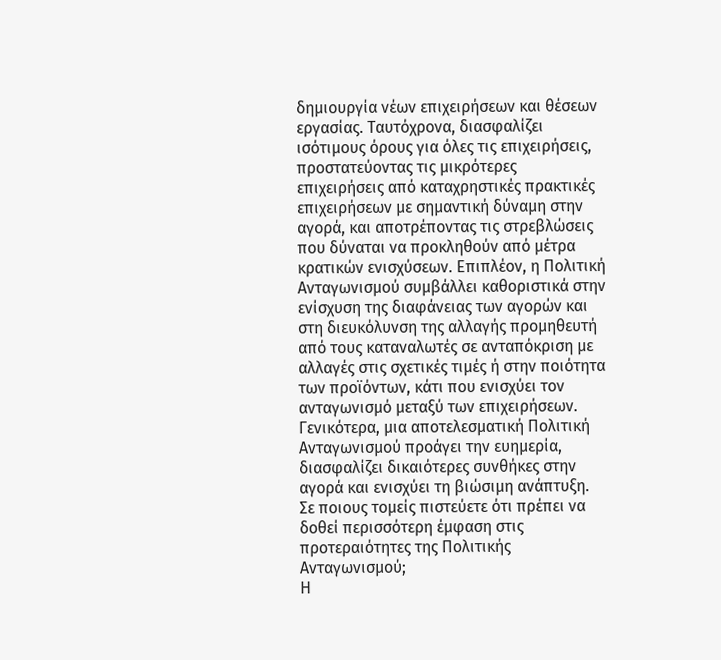δημιουργία νέων επιχειρήσεων και θέσεων εργασίας. Ταυτόχρονα, διασφαλίζει ισότιμους όρους για όλες τις επιχειρήσεις, προστατεύοντας τις μικρότερες επιχειρήσεις από καταχρηστικές πρακτικές επιχειρήσεων με σημαντική δύναμη στην αγορά, και αποτρέποντας τις στρεβλώσεις που δύναται να προκληθούν από μέτρα κρατικών ενισχύσεων. Επιπλέον, η Πολιτική Ανταγωνισμού συμβάλλει καθοριστικά στην ενίσχυση της διαφάνειας των αγορών και στη διευκόλυνση της αλλαγής προμηθευτή από τους καταναλωτές σε ανταπόκριση με αλλαγές στις σχετικές τιμές ή στην ποιότητα των προϊόντων, κάτι που ενισχύει τον ανταγωνισμό μεταξύ των επιχειρήσεων.
Γενικότερα, μια αποτελεσματική Πολιτική Ανταγωνισμού προάγει την ευημερία, διασφαλίζει δικαιότερες συνθήκες στην αγορά και ενισχύει τη βιώσιμη ανάπτυξη.
Σε ποιους τομείς πιστεύετε ότι πρέπει να δοθεί περισσότερη έμφαση στις προτεραιότητες της Πολιτικής Ανταγωνισμού;
Η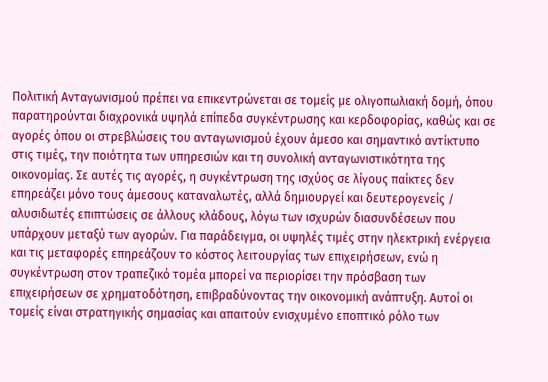Πολιτική Ανταγωνισμού πρέπει να επικεντρώνεται σε τομείς με ολιγοπωλιακή δομή, όπου παρατηρούνται διαχρονικά υψηλά επίπεδα συγκέντρωσης και κερδοφορίας, καθώς και σε αγορές όπου οι στρεβλώσεις του ανταγωνισμού έχουν άμεσο και σημαντικό αντίκτυπο στις τιμές, την ποιότητα των υπηρεσιών και τη συνολική ανταγωνιστικότητα της οικονομίας. Σε αυτές τις αγορές, η συγκέντρωση της ισχύος σε λίγους παίκτες δεν επηρεάζει μόνο τους άμεσους καταναλωτές, αλλά δημιουργεί και δευτερογενείς / αλυσιδωτές επιπτώσεις σε άλλους κλάδους, λόγω των ισχυρών διασυνδέσεων που υπάρχουν μεταξύ των αγορών. Για παράδειγμα, οι υψηλές τιμές στην ηλεκτρική ενέργεια και τις μεταφορές επηρεάζουν το κόστος λειτουργίας των επιχειρήσεων, ενώ η συγκέντρωση στον τραπεζικό τομέα μπορεί να περιορίσει την πρόσβαση των επιχειρήσεων σε χρηματοδότηση, επιβραδύνοντας την οικονομική ανάπτυξη. Αυτοί οι τομείς είναι στρατηγικής σημασίας και απαιτούν ενισχυμένο εποπτικό ρόλο των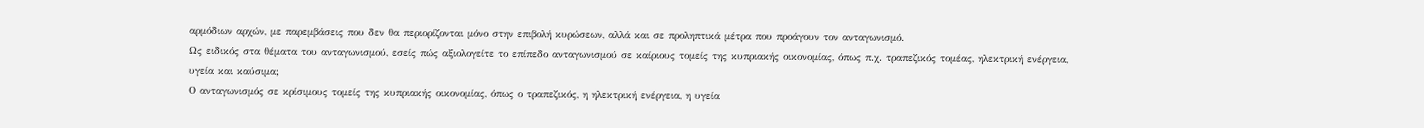αρμόδιων αρχών, με παρεμβάσεις που δεν θα περιορίζονται μόνο στην επιβολή κυρώσεων, αλλά και σε προληπτικά μέτρα που προάγουν τον ανταγωνισμό.
Ως ειδικός στα θέματα του ανταγωνισμού, εσείς πώς αξιολογείτε το επίπεδο ανταγωνισμού σε καίριους τομείς της κυπριακής οικονομίας, όπως π.χ. τραπεζικός τομέας, ηλεκτρική ενέργεια, υγεία και καύσιμα;
Ο ανταγωνισμός σε κρίσιμους τομείς της κυπριακής οικονομίας, όπως ο τραπεζικός, η ηλεκτρική ενέργεια, η υγεία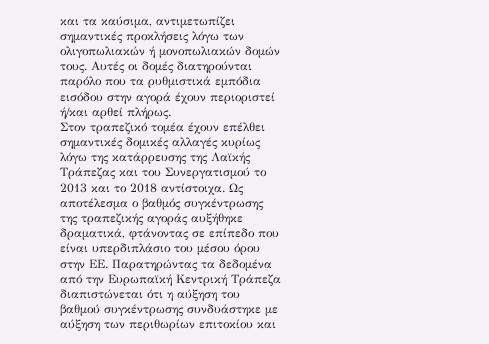και τα καύσιμα, αντιμετωπίζει σημαντικές προκλήσεις λόγω των ολιγοπωλιακών ή μονοπωλιακών δομών τους. Αυτές οι δομές διατηρούνται παρόλο που τα ρυθμιστικά εμπόδια εισόδου στην αγορά έχουν περιοριστεί ή/και αρθεί πλήρως.
Στον τραπεζικό τομέα έχουν επέλθει σημαντικές δομικές αλλαγές κυρίως λόγω της κατάρρευσης της Λαϊκής Τράπεζας και του Συνεργατισμού το 2013 και το 2018 αντίστοιχα. Ως αποτέλεσμα ο βαθμός συγκέντρωσης της τραπεζικής αγοράς αυξήθηκε δραματικά, φτάνοντας σε επίπεδο που είναι υπερδιπλάσιο του μέσου όρου στην ΕΕ. Παρατηρώντας τα δεδομένα από την Ευρωπαϊκή Κεντρική Τράπεζα διαπιστώνεται ότι η αύξηση του βαθμού συγκέντρωσης συνδυάστηκε με αύξηση των περιθωρίων επιτοκίου και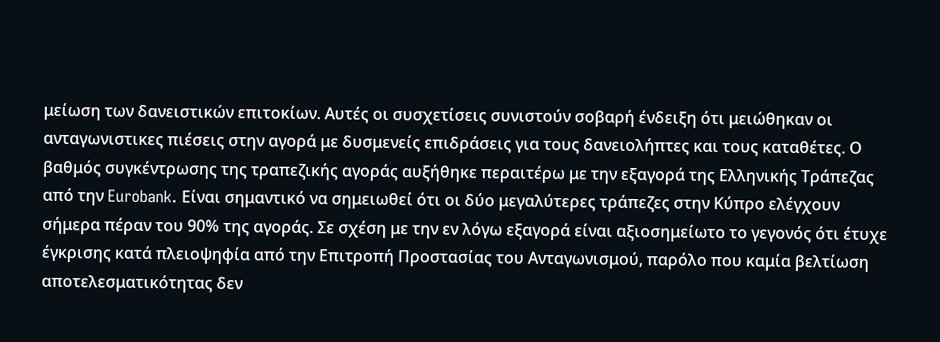μείωση των δανειστικών επιτοκίων. Αυτές οι συσχετίσεις συνιστούν σοβαρή ένδειξη ότι μειώθηκαν οι ανταγωνιστικες πιέσεις στην αγορά με δυσμενείς επιδράσεις για τους δανειολήπτες και τους καταθέτες. Ο βαθμός συγκέντρωσης της τραπεζικής αγοράς αυξήθηκε περαιτέρω με την εξαγορά της Ελληνικής Τράπεζας από την Eurobank. Είναι σημαντικό να σημειωθεί ότι οι δύο μεγαλύτερες τράπεζες στην Κύπρο ελέγχουν σήμερα πέραν του 90% της αγοράς. Σε σχέση με την εν λόγω εξαγορά είναι αξιοσημείωτο το γεγονός ότι έτυχε έγκρισης κατά πλειοψηφία από την Επιτροπή Προστασίας του Ανταγωνισμού, παρόλο που καμία βελτίωση αποτελεσματικότητας δεν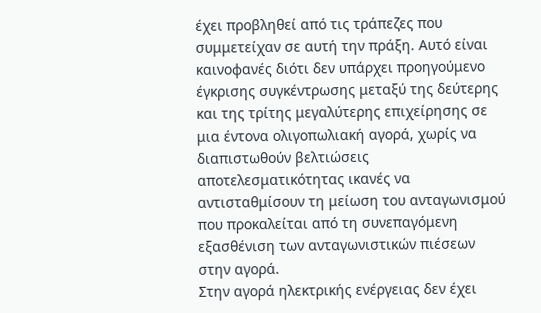έχει προβληθεί από τις τράπεζες που συμμετείχαν σε αυτή την πράξη. Αυτό είναι καινοφανές διότι δεν υπάρχει προηγούμενο έγκρισης συγκέντρωσης μεταξύ της δεύτερης και της τρίτης μεγαλύτερης επιχείρησης σε μια έντονα ολιγοπωλιακή αγορά, χωρίς να διαπιστωθούν βελτιώσεις αποτελεσματικότητας ικανές να αντισταθμίσουν τη μείωση του ανταγωνισμού που προκαλείται από τη συνεπαγόμενη εξασθένιση των ανταγωνιστικών πιέσεων στην αγορά.
Στην αγορά ηλεκτρικής ενέργειας δεν έχει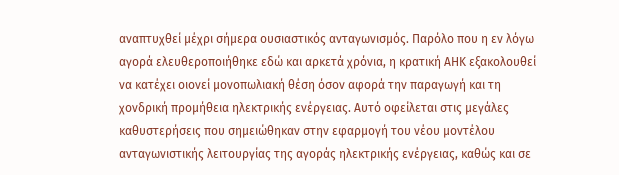αναπτυχθεί μέχρι σήμερα ουσιαστικός ανταγωνισμός. Παρόλο που η εν λόγω αγορά ελευθεροποιήθηκε εδώ και αρκετά χρόνια, η κρατική ΑΗΚ εξακολουθεί να κατέχει οιονεί μονοπωλιακή θέση όσον αφορά την παραγωγή και τη χονδρική προμήθεια ηλεκτρικής ενέργειας. Αυτό οφείλεται στις μεγάλες καθυστερήσεις που σημειώθηκαν στην εφαρμογή του νέου μοντέλου ανταγωνιστικής λειτουργίας της αγοράς ηλεκτρικής ενέργειας, καθώς και σε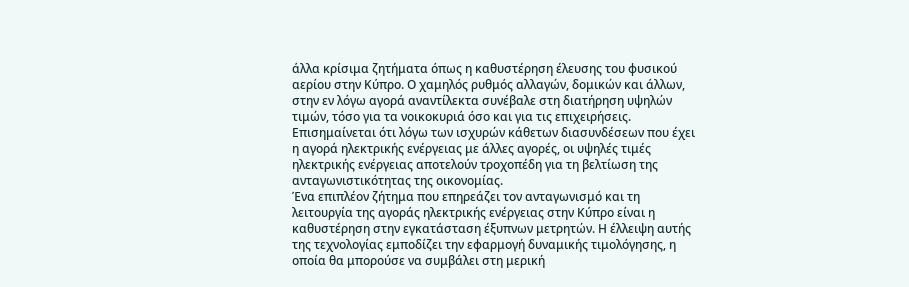άλλα κρίσιμα ζητήματα όπως η καθυστέρηση έλευσης του φυσικού αερίου στην Κύπρο. Ο χαμηλός ρυθμός αλλαγών, δομικών και άλλων, στην εν λόγω αγορά αναντίλεκτα συνέβαλε στη διατήρηση υψηλών τιμών, τόσο για τα νοικοκυριά όσο και για τις επιχειρήσεις. Επισημαίνεται ότι λόγω των ισχυρών κάθετων διασυνδέσεων που έχει η αγορά ηλεκτρικής ενέργειας με άλλες αγορές, οι υψηλές τιμές ηλεκτρικής ενέργειας αποτελούν τροχοπέδη για τη βελτίωση της ανταγωνιστικότητας της οικονομίας.
Ένα επιπλέον ζήτημα που επηρεάζει τον ανταγωνισμό και τη λειτουργία της αγοράς ηλεκτρικής ενέργειας στην Κύπρο είναι η καθυστέρηση στην εγκατάσταση έξυπνων μετρητών. Η έλλειψη αυτής της τεχνολογίας εμποδίζει την εφαρμογή δυναμικής τιμολόγησης, η οποία θα μπορούσε να συμβάλει στη μερική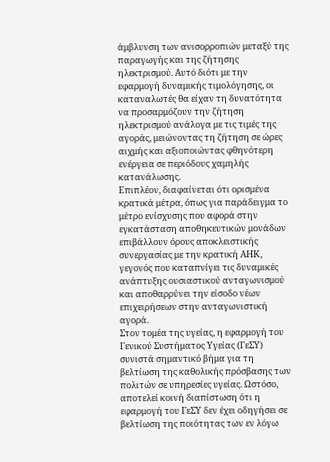άμβλυνση των ανισορροπιών μεταξύ της παραγωγής και της ζήτησης ηλεκτρισμού. Αυτό διότι με την εφαρμογή δυναμικής τιμολόγησης, οι καταναλωτές θα είχαν τη δυνατότητα να προσαρμόζουν την ζήτηση ηλεκτρισμού ανάλογα με τις τιμές της αγοράς, μειώνοντας τη ζήτηση σε ώρες αιχμής και αξιοποιώντας φθηνότερη ενέργεια σε περιόδους χαμηλής κατανάλωσης.
Επιπλέον, διαφαίνεται ότι ορισμένα κρατικά μέτρα, όπως για παράδειγμα το μέτρο ενίσχυσης που αφορά στην εγκατάσταση αποθηκευτικών μονάδων επιβάλλουν όρους αποκλειστικής συνεργασίας με την κρατική ΑΗΚ, γεγονός που καταπνίγει τις δυναμικές ανάπτυξης ουσιαστικού ανταγωνισμού και αποθαρρύνει την είσοδο νέων επιχειρήσεων στην ανταγωνιστική αγορά.
Στον τομέα της υγείας, η εφαρμογή του Γενικού Συστήματος Υγείας (ΓεΣΥ) συνιστά σημαντικό βήμα για τη βελτίωση της καθολικής πρόσβασης των πολιτών σε υπηρεσίες υγείας. Ωστόσο, αποτελεί κοινή διαπίστωση ότι η εφαρμογή του ΓεΣΥ δεν έχει οδηγήσει σε βελτίωση της ποιότητας των εν λόγω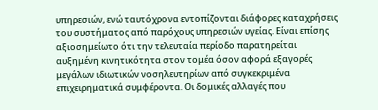υπηρεσιών, ενώ ταυτόχρονα εντοπίζονται διάφορες καταχρήσεις του συστήματος από παρόχους υπηρεσιών υγείας. Είναι επίσης αξιοσημείωτο ότι την τελευταία περίοδο παρατηρείται αυξημένη κινητικότητα στον τομέα όσον αφορά εξαγορές μεγάλων ιδιωτικών νοσηλευτηρίων από συγκεκριμένα επιχειρηματικά συμφέροντα. Οι δομικές αλλαγές που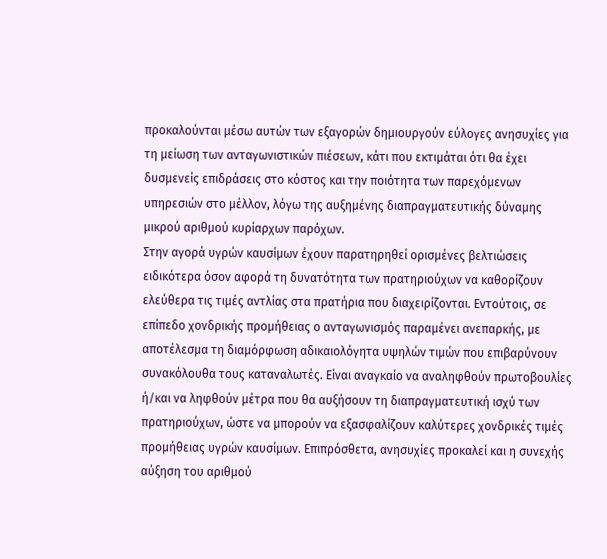προκαλούνται μέσω αυτών των εξαγορών δημιουργούν εύλογες ανησυχίες για τη μείωση των ανταγωνιστικών πιέσεων, κάτι που εκτιμάται ότι θα έχει δυσμενείς επιδράσεις στο κόστος και την ποιότητα των παρεχόμενων υπηρεσιών στο μέλλον, λόγω της αυξημένης διαπραγματευτικής δύναμης μικρού αριθμού κυρίαρχων παρόχων.
Στην αγορά υγρών καυσίμων έχουν παρατηρηθεί ορισμένες βελτιώσεις ειδικότερα όσον αφορά τη δυνατότητα των πρατηριούχων να καθορίζουν ελεύθερα τις τιμές αντλίας στα πρατήρια που διαχειρίζονται. Εντούτοις, σε επίπεδο χονδρικής προμήθειας ο ανταγωνισμός παραμένει ανεπαρκής, με αποτέλεσμα τη διαμόρφωση αδικαιολόγητα υψηλών τιμών που επιβαρύνουν συνακόλουθα τους καταναλωτές. Είναι αναγκαίο να αναληφθούν πρωτοβουλίες ή/και να ληφθούν μέτρα που θα αυξήσουν τη διαπραγματευτική ισχύ των πρατηριούχων, ώστε να μπορούν να εξασφαλίζουν καλύτερες χονδρικές τιμές προμήθειας υγρών καυσίμων. Επιπρόσθετα, ανησυχίες προκαλεί και η συνεχής αύξηση του αριθμού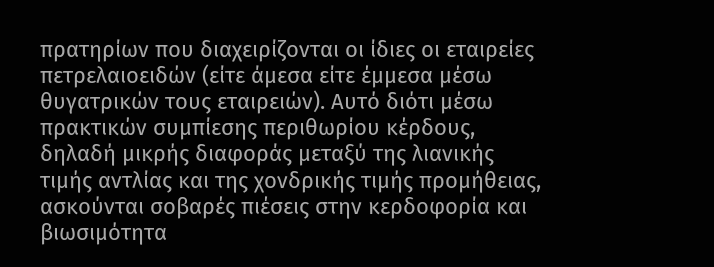πρατηρίων που διαχειρίζονται οι ίδιες οι εταιρείες πετρελαιοειδών (είτε άμεσα είτε έμμεσα μέσω θυγατρικών τους εταιρειών). Αυτό διότι μέσω πρακτικών συμπίεσης περιθωρίου κέρδους, δηλαδή μικρής διαφοράς μεταξύ της λιανικής τιμής αντλίας και της χονδρικής τιμής προμήθειας, ασκούνται σοβαρές πιέσεις στην κερδοφορία και βιωσιμότητα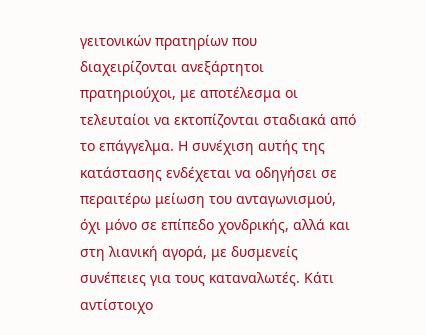γειτονικών πρατηρίων που διαχειρίζονται ανεξάρτητοι πρατηριούχοι, με αποτέλεσμα οι τελευταίοι να εκτοπίζονται σταδιακά από το επάγγελμα. Η συνέχιση αυτής της κατάστασης ενδέχεται να οδηγήσει σε περαιτέρω μείωση του ανταγωνισμού, όχι μόνο σε επίπεδο χονδρικής, αλλά και στη λιανική αγορά, με δυσμενείς συνέπειες για τους καταναλωτές. Κάτι αντίστοιχο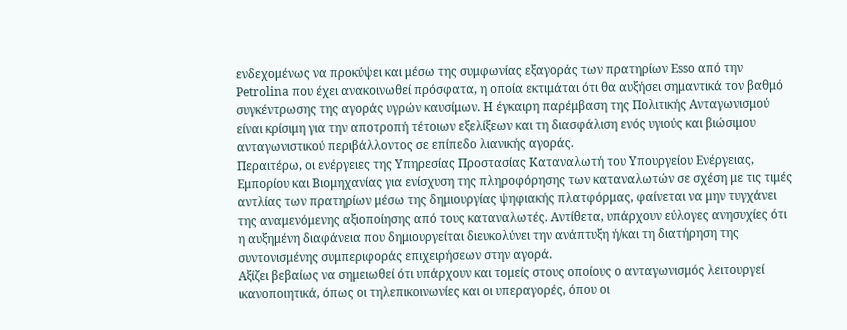ενδεχομένως να προκύψει και μέσω της συμφωνίας εξαγοράς των πρατηρίων Esso από την Petrolina που έχει ανακοινωθεί πρόσφατα, η οποία εκτιμάται ότι θα αυξήσει σημαντικά τον βαθμό συγκέντρωσης της αγοράς υγρών καυσίμων. Η έγκαιρη παρέμβαση της Πολιτικής Ανταγωνισμού είναι κρίσιμη για την αποτροπή τέτοιων εξελίξεων και τη διασφάλιση ενός υγιούς και βιώσιμου ανταγωνιστικού περιβάλλοντος σε επίπεδο λιανικής αγοράς.
Περαιτέρω, οι ενέργειες της Υπηρεσίας Προστασίας Καταναλωτή του Υπουργείου Ενέργειας, Εμπορίου και Βιομηχανίας για ενίσχυση της πληροφόρησης των καταναλωτών σε σχέση με τις τιμές αντλίας των πρατηρίων μέσω της δημιουργίας ψηφιακής πλατφόρμας, φαίνεται να μην τυγχάνει της αναμενόμενης αξιοποίησης από τους καταναλωτές. Αντίθετα, υπάρχουν εύλογες ανησυχίες ότι η αυξημένη διαφάνεια που δημιουργείται διευκολύνει την ανάπτυξη ή/και τη διατήρηση της συντονισμένης συμπεριφοράς επιχειρήσεων στην αγορά.
Αξίζει βεβαίως να σημειωθεί ότι υπάρχουν και τομείς στους οποίους ο ανταγωνισμός λειτουργεί ικανοποιητικά, όπως οι τηλεπικοινωνίες και οι υπεραγορές, όπου οι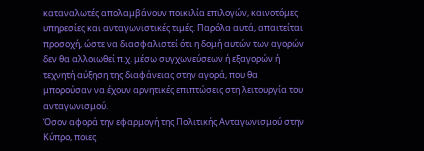καταναλωτές απολαμβάνουν ποικιλία επιλογών, καινοτόμες υπηρεσίες και ανταγωνιστικές τιμές. Παρόλα αυτά, απαιτείται προσοχή, ώστε να διασφαλιστεί ότι η δομή αυτών των αγορών δεν θα αλλοιωθεί π.χ. μέσω συγχωνεύσεων ή εξαγορών ή τεχνητή αύξηση της διαφάνειας στην αγορά, που θα μπορούσαν να έχουν αρνητικές επιπτώσεις στη λειτουργία του ανταγωνισμού.
Όσον αφορά την εφαρμογή της Πολιτικής Ανταγωνισμού στην Κύπρο, ποιες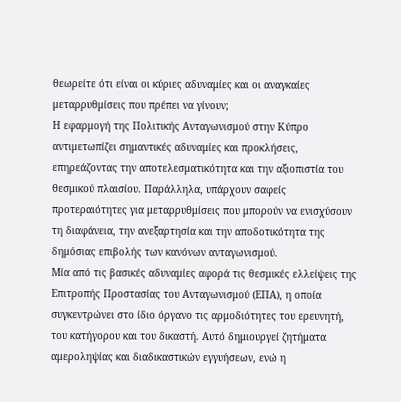θεωρείτε ότι είναι οι κύριες αδυναμίες και οι αναγκαίες μεταρρυθμίσεις που πρέπει να γίνουν;
Η εφαρμογή της Πολιτικής Ανταγωνισμού στην Κύπρο αντιμετωπίζει σημαντικές αδυναμίες και προκλήσεις, επηρεάζοντας την αποτελεσματικότητα και την αξιοπιστία του θεσμικού πλαισίου. Παράλληλα, υπάρχουν σαφείς προτεραιότητες για μεταρρυθμίσεις που μπορούν να ενισχύσουν τη διαφάνεια, την ανεξαρτησία και την αποδοτικότητα της δημόσιας επιβολής των κανόνων ανταγωνισμού.
Μία από τις βασικές αδυναμίες αφορά τις θεσμικές ελλείψεις της Επιτροπής Προστασίας του Ανταγωνισμού (ΕΠΑ), η οποία συγκεντρώνει στο ίδιο όργανο τις αρμοδιότητες του ερευνητή, του κατήγορου και του δικαστή. Αυτό δημιουργεί ζητήματα αμεροληψίας και διαδικαστικών εγγυήσεων, ενώ η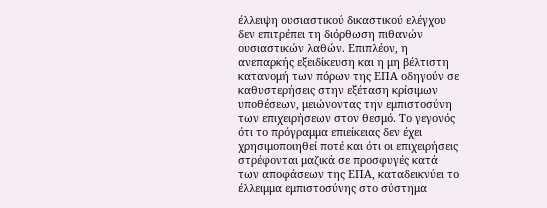έλλειψη ουσιαστικού δικαστικού ελέγχου δεν επιτρέπει τη διόρθωση πιθανών ουσιαστικών λαθών. Επιπλέον, η ανεπαρκής εξειδίκευση και η μη βέλτιστη κατανομή των πόρων της ΕΠΑ οδηγούν σε καθυστερήσεις στην εξέταση κρίσιμων υποθέσεων, μειώνοντας την εμπιστοσύνη των επιχειρήσεων στον θεσμό. Το γεγονός ότι το πρόγραμμα επιείκειας δεν έχει χρησιμοποιηθεί ποτέ και ότι οι επιχειρήσεις στρέφονται μαζικά σε προσφυγές κατά των αποφάσεων της ΕΠΑ, καταδεικνύει το έλλειμμα εμπιστοσύνης στο σύστημα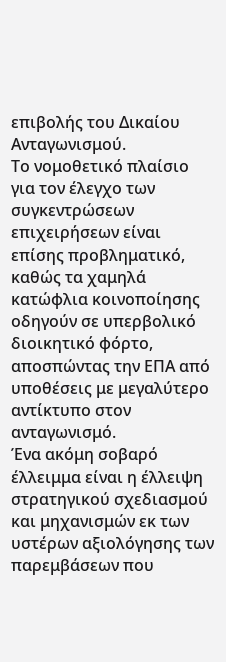επιβολής του Δικαίου Ανταγωνισμού.
Το νομοθετικό πλαίσιο για τον έλεγχο των συγκεντρώσεων επιχειρήσεων είναι επίσης προβληματικό, καθώς τα χαμηλά κατώφλια κοινοποίησης οδηγούν σε υπερβολικό διοικητικό φόρτο, αποσπώντας την ΕΠΑ από υποθέσεις με μεγαλύτερο αντίκτυπο στον ανταγωνισμό.
Ένα ακόμη σοβαρό έλλειμμα είναι η έλλειψη στρατηγικού σχεδιασμού και μηχανισμών εκ των υστέρων αξιολόγησης των παρεμβάσεων που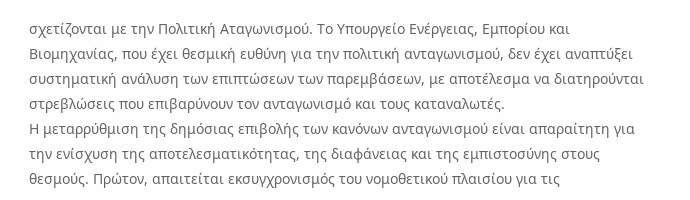σχετίζονται με την Πολιτική Αταγωνισμού. Το Υπουργείο Ενέργειας, Εμπορίου και Βιομηχανίας, που έχει θεσμική ευθύνη για την πολιτική ανταγωνισμού, δεν έχει αναπτύξει συστηματική ανάλυση των επιπτώσεων των παρεμβάσεων, με αποτέλεσμα να διατηρούνται στρεβλώσεις που επιβαρύνουν τον ανταγωνισμό και τους καταναλωτές.
Η μεταρρύθμιση της δημόσιας επιβολής των κανόνων ανταγωνισμού είναι απαραίτητη για την ενίσχυση της αποτελεσματικότητας, της διαφάνειας και της εμπιστοσύνης στους θεσμούς. Πρώτον, απαιτείται εκσυγχρονισμός του νομοθετικού πλαισίου για τις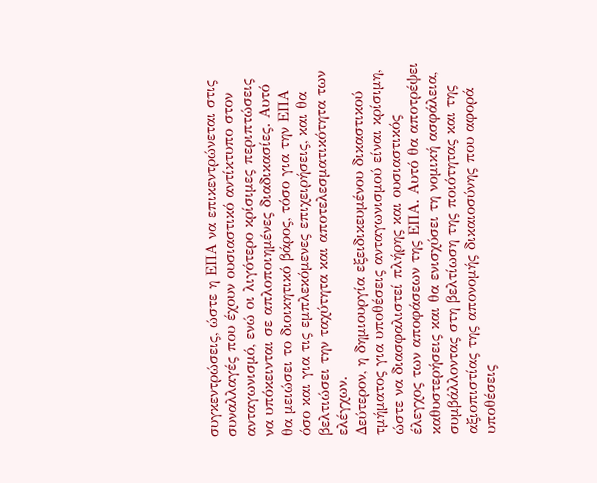συγκεντρώσεις, ώστε η ΕΠΑ να επικεντρώνεται στις συναλλαγές που έχουν ουσιαστικό αντίκτυπο στον ανταγωνισμό, ενώ οι λιγότερο κρίσιμες περιπτώσεις να υπόκεινται σε απλοποιημένες διαδικασίες. Αυτό θα μειώσει το διοικητικό βάρος, τόσο για την ΕΠΑ όσο και για τις εμπλεκόμενες επιχειρήσεις, και θα βελτιώσει την ταχύτητα και αποτελεσματικότητα των ελέγχων.
Δεύτερον, η δημιουργία εξειδικευμένου δικαστικού τμήματος για υποθέσεις ανταγωνισμού είναι κρίσιμη, ώστε να διασφαλιστεί πλήρης και ουσιαστικός έλεγχος των αποφάσεων της ΕΠΑ. Αυτό θα αποτρέψει καθυστερήσεις και θα ενισχύσει τη νομική ασφάλεια, συμβάλλοντας στη βελτίωση της ποιότητας και της αξιοπιστίας της απονομής δικαιοσύνης που αφορά υποθέσεις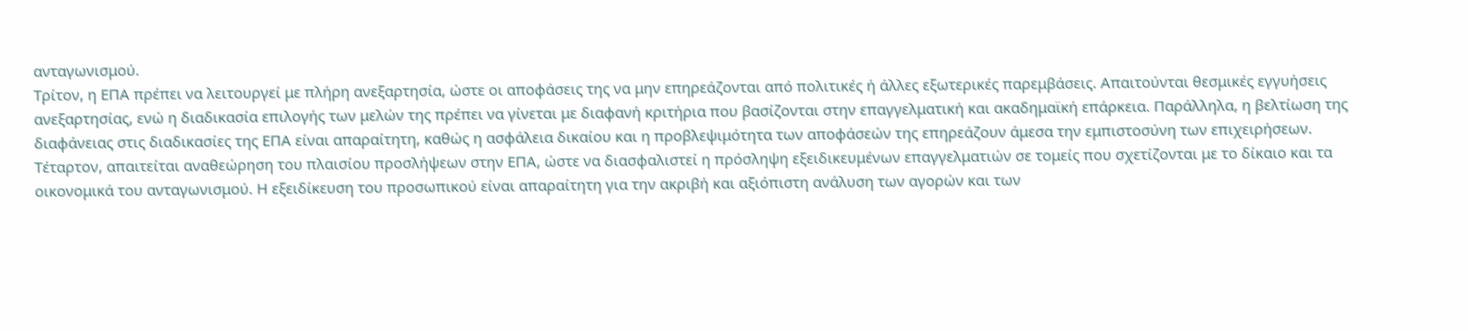ανταγωνισμού.
Τρίτον, η ΕΠΑ πρέπει να λειτουργεί με πλήρη ανεξαρτησία, ώστε οι αποφάσεις της να μην επηρεάζονται από πολιτικές ή άλλες εξωτερικές παρεμβάσεις. Απαιτούνται θεσμικές εγγυήσεις ανεξαρτησίας, ενώ η διαδικασία επιλογής των μελών της πρέπει να γίνεται με διαφανή κριτήρια που βασίζονται στην επαγγελματική και ακαδημαϊκή επάρκεια. Παράλληλα, η βελτίωση της διαφάνειας στις διαδικασίες της ΕΠΑ είναι απαραίτητη, καθώς η ασφάλεια δικαίου και η προβλεψιμότητα των αποφάσεών της επηρεάζουν άμεσα την εμπιστοσύνη των επιχειρήσεων.
Τέταρτον, απαιτείται αναθεώρηση του πλαισίου προσλήψεων στην ΕΠΑ, ώστε να διασφαλιστεί η πρόσληψη εξειδικευμένων επαγγελματιών σε τομείς που σχετίζονται με το δίκαιο και τα οικονομικά του ανταγωνισμού. Η εξειδίκευση του προσωπικού είναι απαραίτητη για την ακριβή και αξιόπιστη ανάλυση των αγορών και των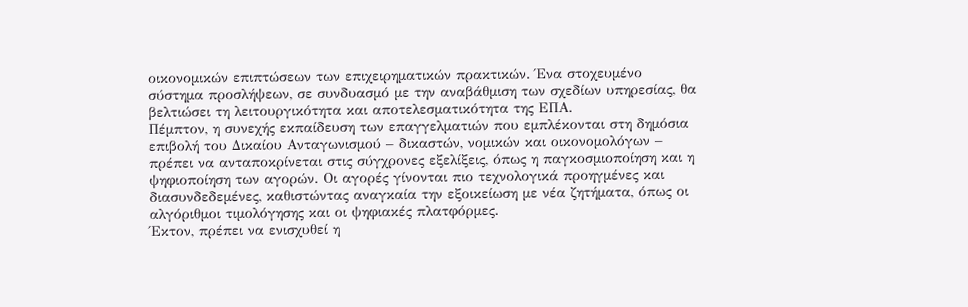οικονομικών επιπτώσεων των επιχειρηματικών πρακτικών. Ένα στοχευμένο σύστημα προσλήψεων, σε συνδυασμό με την αναβάθμιση των σχεδίων υπηρεσίας, θα βελτιώσει τη λειτουργικότητα και αποτελεσματικότητα της ΕΠΑ.
Πέμπτον, η συνεχής εκπαίδευση των επαγγελματιών που εμπλέκονται στη δημόσια επιβολή του Δικαίου Ανταγωνισμού – δικαστών, νομικών και οικονομολόγων – πρέπει να ανταποκρίνεται στις σύγχρονες εξελίξεις, όπως η παγκοσμιοποίηση και η ψηφιοποίηση των αγορών. Οι αγορές γίνονται πιο τεχνολογικά προηγμένες και διασυνδεδεμένες, καθιστώντας αναγκαία την εξοικείωση με νέα ζητήματα, όπως οι αλγόριθμοι τιμολόγησης και οι ψηφιακές πλατφόρμες.
Έκτον, πρέπει να ενισχυθεί η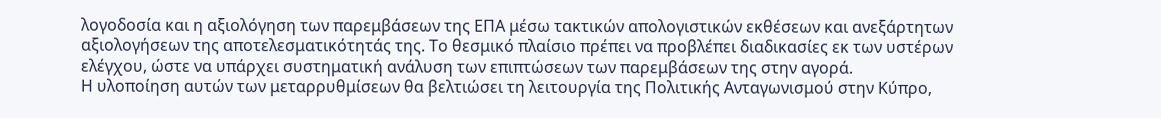λογοδοσία και η αξιολόγηση των παρεμβάσεων της ΕΠΑ μέσω τακτικών απολογιστικών εκθέσεων και ανεξάρτητων αξιολογήσεων της αποτελεσματικότητάς της. Το θεσμικό πλαίσιο πρέπει να προβλέπει διαδικασίες εκ των υστέρων ελέγχου, ώστε να υπάρχει συστηματική ανάλυση των επιπτώσεων των παρεμβάσεων της στην αγορά.
Η υλοποίηση αυτών των μεταρρυθμίσεων θα βελτιώσει τη λειτουργία της Πολιτικής Ανταγωνισμού στην Κύπρο,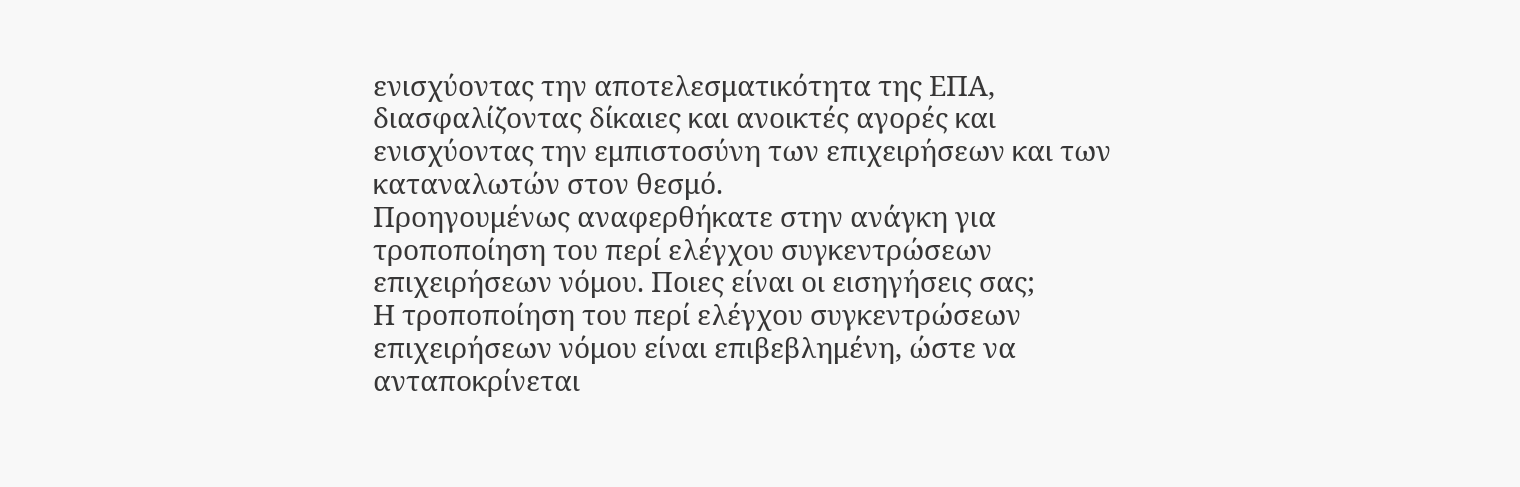ενισχύοντας την αποτελεσματικότητα της ΕΠΑ, διασφαλίζοντας δίκαιες και ανοικτές αγορές και ενισχύοντας την εμπιστοσύνη των επιχειρήσεων και των καταναλωτών στον θεσμό.
Προηγουμένως αναφερθήκατε στην ανάγκη για τροποποίηση του περί ελέγχου συγκεντρώσεων επιχειρήσεων νόμου. Ποιες είναι οι εισηγήσεις σας;
Η τροποποίηση του περί ελέγχου συγκεντρώσεων επιχειρήσεων νόμου είναι επιβεβλημένη, ώστε να ανταποκρίνεται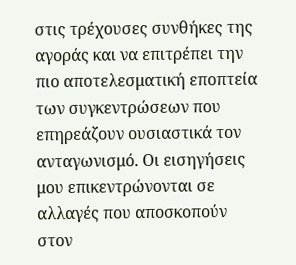στις τρέχουσες συνθήκες της αγοράς και να επιτρέπει την πιο αποτελεσματική εποπτεία των συγκεντρώσεων που επηρεάζουν ουσιαστικά τον ανταγωνισμό. Οι εισηγήσεις μου επικεντρώνονται σε αλλαγές που αποσκοπούν στον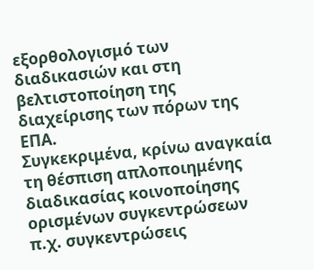εξορθολογισμό των διαδικασιών και στη βελτιστοποίηση της διαχείρισης των πόρων της ΕΠΑ.
Συγκεκριμένα, κρίνω αναγκαία τη θέσπιση απλοποιημένης διαδικασίας κοινοποίησης ορισμένων συγκεντρώσεων π.χ. συγκεντρώσεις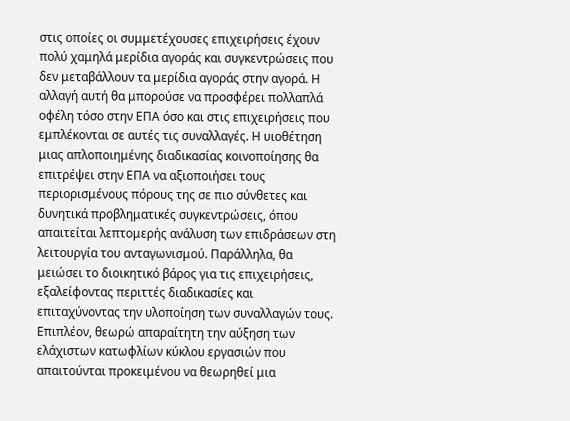στις οποίες οι συμμετέχουσες επιχειρήσεις έχουν πολύ χαμηλά μερίδια αγοράς και συγκεντρώσεις που δεν μεταβάλλουν τα μερίδια αγοράς στην αγορά. Η αλλαγή αυτή θα μπορούσε να προσφέρει πολλαπλά οφέλη τόσο στην ΕΠΑ όσο και στις επιχειρήσεις που εμπλέκονται σε αυτές τις συναλλαγές. Η υιοθέτηση μιας απλοποιημένης διαδικασίας κοινοποίησης θα επιτρέψει στην ΕΠΑ να αξιοποιήσει τους περιορισμένους πόρους της σε πιο σύνθετες και δυνητικά προβληματικές συγκεντρώσεις, όπου απαιτείται λεπτομερής ανάλυση των επιδράσεων στη λειτουργία του ανταγωνισμού. Παράλληλα, θα μειώσει το διοικητικό βάρος για τις επιχειρήσεις, εξαλείφοντας περιττές διαδικασίες και επιταχύνοντας την υλοποίηση των συναλλαγών τους.
Επιπλέον, θεωρώ απαραίτητη την αύξηση των ελάχιστων κατωφλίων κύκλου εργασιών που απαιτούνται προκειμένου να θεωρηθεί μια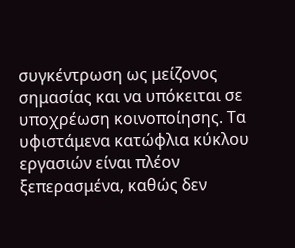συγκέντρωση ως μείζονος σημασίας και να υπόκειται σε υποχρέωση κοινοποίησης. Τα υφιστάμενα κατώφλια κύκλου εργασιών είναι πλέον ξεπερασμένα, καθώς δεν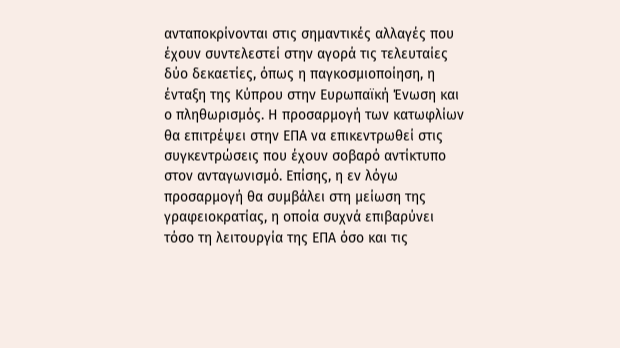ανταποκρίνονται στις σημαντικές αλλαγές που έχουν συντελεστεί στην αγορά τις τελευταίες δύο δεκαετίες, όπως η παγκοσμιοποίηση, η ένταξη της Κύπρου στην Ευρωπαϊκή Ένωση και ο πληθωρισμός. Η προσαρμογή των κατωφλίων θα επιτρέψει στην ΕΠΑ να επικεντρωθεί στις συγκεντρώσεις που έχουν σοβαρό αντίκτυπο στον ανταγωνισμό. Επίσης, η εν λόγω προσαρμογή θα συμβάλει στη μείωση της γραφειοκρατίας, η οποία συχνά επιβαρύνει τόσο τη λειτουργία της ΕΠΑ όσο και τις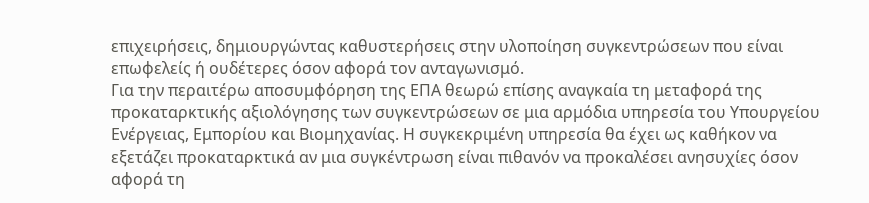επιχειρήσεις, δημιουργώντας καθυστερήσεις στην υλοποίηση συγκεντρώσεων που είναι επωφελείς ή ουδέτερες όσον αφορά τον ανταγωνισμό.
Για την περαιτέρω αποσυμφόρηση της ΕΠΑ θεωρώ επίσης αναγκαία τη μεταφορά της προκαταρκτικής αξιολόγησης των συγκεντρώσεων σε μια αρμόδια υπηρεσία του Υπουργείου Ενέργειας, Εμπορίου και Βιομηχανίας. Η συγκεκριμένη υπηρεσία θα έχει ως καθήκον να εξετάζει προκαταρκτικά αν μια συγκέντρωση είναι πιθανόν να προκαλέσει ανησυχίες όσον αφορά τη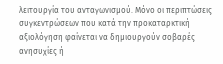λειτουργία του ανταγωνισμού. Μόνο οι περιπτώσεις συγκεντρώσεων που κατά την προκαταρκτική αξιολόγηση φαίνεται να δημιουργούν σοβαρές ανησυχίες ή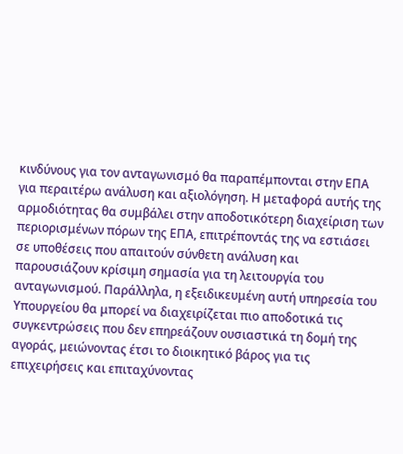κινδύνους για τον ανταγωνισμό θα παραπέμπονται στην ΕΠΑ για περαιτέρω ανάλυση και αξιολόγηση. Η μεταφορά αυτής της αρμοδιότητας θα συμβάλει στην αποδοτικότερη διαχείριση των περιορισμένων πόρων της ΕΠΑ, επιτρέποντάς της να εστιάσει σε υποθέσεις που απαιτούν σύνθετη ανάλυση και παρουσιάζουν κρίσιμη σημασία για τη λειτουργία του ανταγωνισμού. Παράλληλα, η εξειδικευμένη αυτή υπηρεσία του Υπουργείου θα μπορεί να διαχειρίζεται πιο αποδοτικά τις συγκεντρώσεις που δεν επηρεάζουν ουσιαστικά τη δομή της αγοράς, μειώνοντας έτσι το διοικητικό βάρος για τις επιχειρήσεις και επιταχύνοντας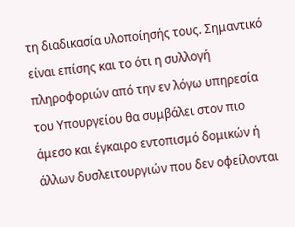τη διαδικασία υλοποίησής τους. Σημαντικό είναι επίσης και το ότι η συλλογή πληροφοριών από την εν λόγω υπηρεσία του Υπουργείου θα συμβάλει στον πιο άμεσο και έγκαιρο εντοπισμό δομικών ή άλλων δυσλειτουργιών που δεν οφείλονται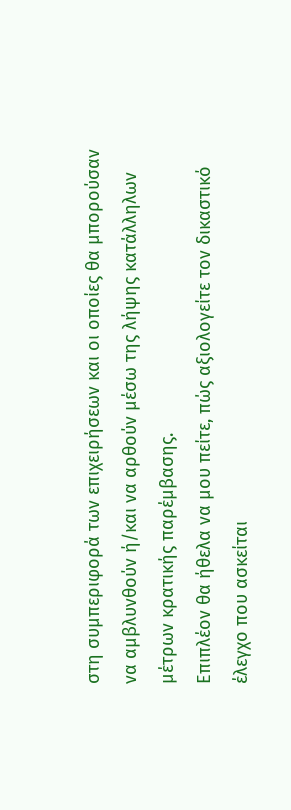στη συμπεριφορά των επιχειρήσεων και οι οποίες θα μπορούσαν να αμβλυνθούν ή/και να αρθούν μέσω της λήψης κατάλληλων μέτρων κρατικής παρέμβασης.
Επιπλέον θα ήθελα να μου πείτε, πώς αξιολογείτε τον δικαστικό έλεγχο που ασκείται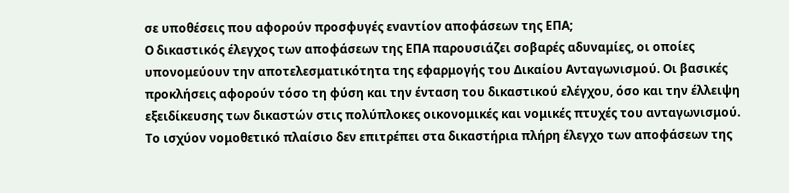σε υποθέσεις που αφορούν προσφυγές εναντίον αποφάσεων της ΕΠΑ;
Ο δικαστικός έλεγχος των αποφάσεων της ΕΠΑ παρουσιάζει σοβαρές αδυναμίες, οι οποίες υπονομεύουν την αποτελεσματικότητα της εφαρμογής του Δικαίου Ανταγωνισμού. Οι βασικές προκλήσεις αφορούν τόσο τη φύση και την ένταση του δικαστικού ελέγχου, όσο και την έλλειψη εξειδίκευσης των δικαστών στις πολύπλοκες οικονομικές και νομικές πτυχές του ανταγωνισμού.
Το ισχύον νομοθετικό πλαίσιο δεν επιτρέπει στα δικαστήρια πλήρη έλεγχο των αποφάσεων της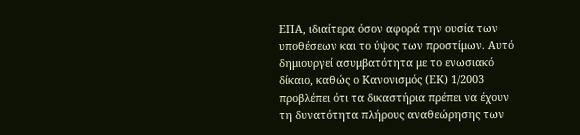ΕΠΑ, ιδιαίτερα όσον αφορά την ουσία των υποθέσεων και το ύψος των προστίμων. Αυτό δημιουργεί ασυμβατότητα με το ενωσιακό δίκαιο, καθώς ο Κανονισμός (ΕΚ) 1/2003 προβλέπει ότι τα δικαστήρια πρέπει να έχουν τη δυνατότητα πλήρους αναθεώρησης των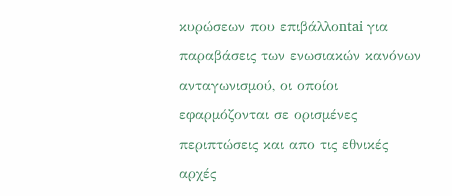κυρώσεων που επιβάλλοntai για παραβάσεις των ενωσιακών κανόνων ανταγωνισμού, οι οποίοι εφαρμόζονται σε ορισμένες περιπτώσεις και απο τις εθνικές αρχές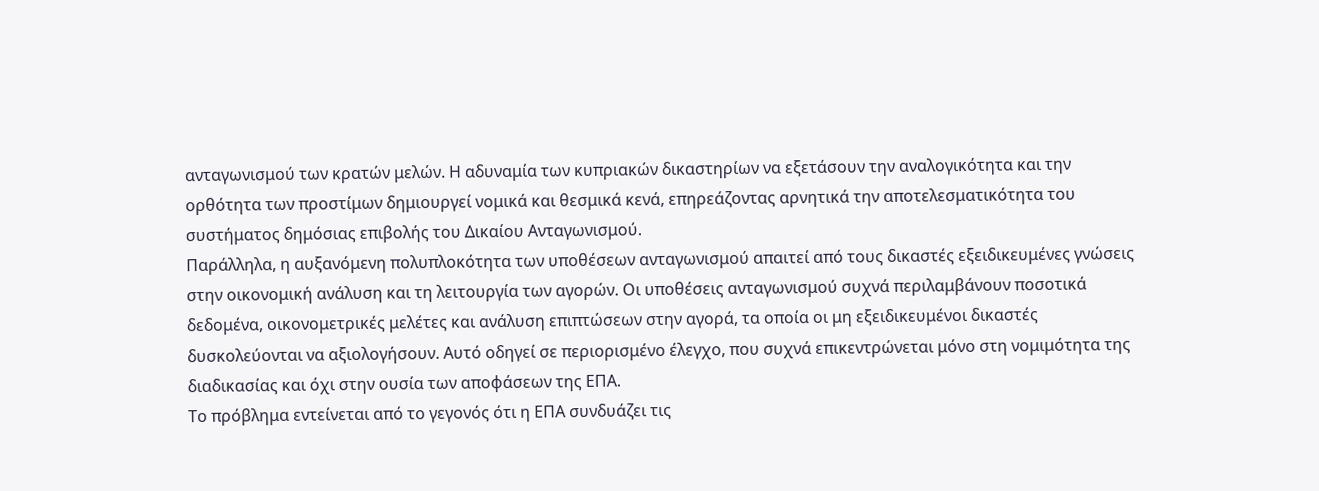ανταγωνισμού των κρατών μελών. Η αδυναμία των κυπριακών δικαστηρίων να εξετάσουν την αναλογικότητα και την ορθότητα των προστίμων δημιουργεί νομικά και θεσμικά κενά, επηρεάζοντας αρνητικά την αποτελεσματικότητα του συστήματος δημόσιας επιβολής του Δικαίου Ανταγωνισμού.
Παράλληλα, η αυξανόμενη πολυπλοκότητα των υποθέσεων ανταγωνισμού απαιτεί από τους δικαστές εξειδικευμένες γνώσεις στην οικονομική ανάλυση και τη λειτουργία των αγορών. Οι υποθέσεις ανταγωνισμού συχνά περιλαμβάνουν ποσοτικά δεδομένα, οικονομετρικές μελέτες και ανάλυση επιπτώσεων στην αγορά, τα οποία οι μη εξειδικευμένοι δικαστές δυσκολεύονται να αξιολογήσουν. Αυτό οδηγεί σε περιορισμένο έλεγχο, που συχνά επικεντρώνεται μόνο στη νομιμότητα της διαδικασίας και όχι στην ουσία των αποφάσεων της ΕΠΑ.
Το πρόβλημα εντείνεται από το γεγονός ότι η ΕΠΑ συνδυάζει τις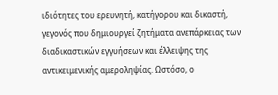ιδιότητες του ερευνητή, κατήγορου και δικαστή, γεγονός που δημιουργεί ζητήματα ανεπάρκειας των διαδικαστικών εγγυήσεων και έλλειψης της αντικειμενικής αμεροληψίας. Ωστόσο, ο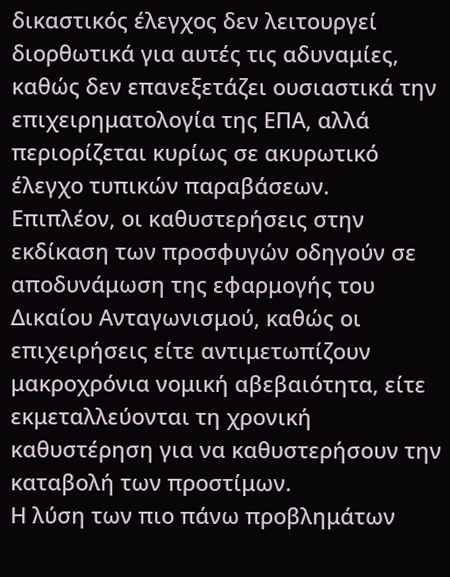δικαστικός έλεγχος δεν λειτουργεί διορθωτικά για αυτές τις αδυναμίες, καθώς δεν επανεξετάζει ουσιαστικά την επιχειρηματολογία της ΕΠΑ, αλλά περιορίζεται κυρίως σε ακυρωτικό έλεγχο τυπικών παραβάσεων.
Επιπλέον, οι καθυστερήσεις στην εκδίκαση των προσφυγών οδηγούν σε αποδυνάμωση της εφαρμογής του Δικαίου Ανταγωνισμού, καθώς οι επιχειρήσεις είτε αντιμετωπίζουν μακροχρόνια νομική αβεβαιότητα, είτε εκμεταλλεύονται τη χρονική καθυστέρηση για να καθυστερήσουν την καταβολή των προστίμων.
Η λύση των πιο πάνω προβλημάτων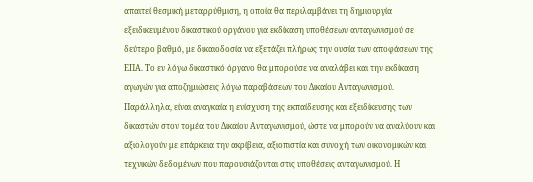απαιτεί θεσμική μεταρρύθμιση, η οποία θα περιλαμβάνει τη δημιουργία εξειδικευμένου δικαστικού οργάνου για εκδίκαση υποθέσεων ανταγωνισμού σε δεύτερο βαθμό, με δικαιοδοσία να εξετάζει πλήρως την ουσία των αποφάσεων της ΕΠΑ. Το εν λόγω δικαστικό όργανο θα μπορούσε να αναλάβει και την εκδίκαση αγωγών για αποζημιώσεις λόγω παραβάσεων του Δικαίου Ανταγωνισμού.
Παράλληλα, είναι αναγκαία η ενίσχυση της εκπαίδευσης και εξειδίκευσης των δικαστών στον τομέα του Δικαίου Ανταγωνισμού, ώστε να μπορούν να αναλύουν και αξιολογούν με επάρκεια την ακρίβεια, αξιοπιστία και συνοχή των οικονομικών και τεχνικών δεδομένων που παρουσιάζονται στις υποθέσεις ανταγωνισμού. Η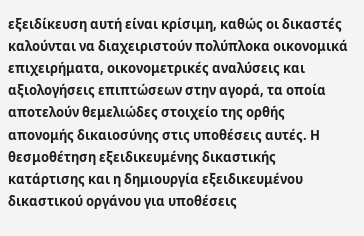εξειδίκευση αυτή είναι κρίσιμη, καθώς οι δικαστές καλούνται να διαχειριστούν πολύπλοκα οικονομικά επιχειρήματα, οικονομετρικές αναλύσεις και αξιολογήσεις επιπτώσεων στην αγορά, τα οποία αποτελούν θεμελιώδες στοιχείο της ορθής απονομής δικαιοσύνης στις υποθέσεις αυτές. Η θεσμοθέτηση εξειδικευμένης δικαστικής κατάρτισης και η δημιουργία εξειδικευμένου δικαστικού οργάνου για υποθέσεις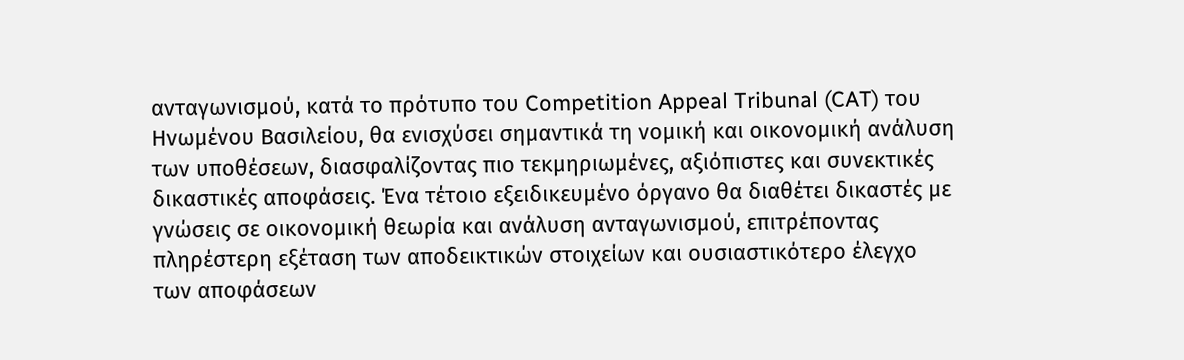ανταγωνισμού, κατά το πρότυπο του Competition Appeal Tribunal (CAT) του Ηνωμένου Βασιλείου, θα ενισχύσει σημαντικά τη νομική και οικονομική ανάλυση των υποθέσεων, διασφαλίζοντας πιο τεκμηριωμένες, αξιόπιστες και συνεκτικές δικαστικές αποφάσεις. Ένα τέτοιο εξειδικευμένο όργανο θα διαθέτει δικαστές με γνώσεις σε οικονομική θεωρία και ανάλυση ανταγωνισμού, επιτρέποντας πληρέστερη εξέταση των αποδεικτικών στοιχείων και ουσιαστικότερο έλεγχο των αποφάσεων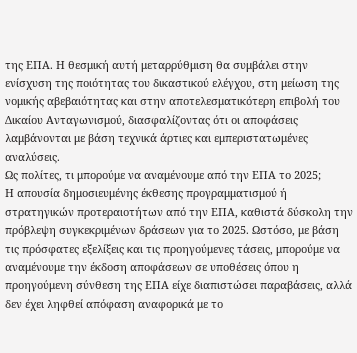της ΕΠΑ. Η θεσμική αυτή μεταρρύθμιση θα συμβάλει στην ενίσχυση της ποιότητας του δικαστικού ελέγχου, στη μείωση της νομικής αβεβαιότητας και στην αποτελεσματικότερη επιβολή του Δικαίου Ανταγωνισμού, διασφαλίζοντας ότι οι αποφάσεις λαμβάνονται με βάση τεχνικά άρτιες και εμπεριστατωμένες αναλύσεις.
Ως πολίτες, τι μπορούμε να αναμένουμε από την ΕΠΑ το 2025;
Η απουσία δημοσιευμένης έκθεσης προγραμματισμού ή στρατηγικών προτεραιοτήτων από την ΕΠΑ, καθιστά δύσκολη την πρόβλεψη συγκεκριμένων δράσεων για το 2025. Ωστόσο, με βάση τις πρόσφατες εξελίξεις και τις προηγούμενες τάσεις, μπορούμε να αναμένουμε την έκδοση αποφάσεων σε υποθέσεις όπου η προηγούμενη σύνθεση της ΕΠΑ είχε διαπιστώσει παραβάσεις, αλλά δεν έχει ληφθεί απόφαση αναφορικά με το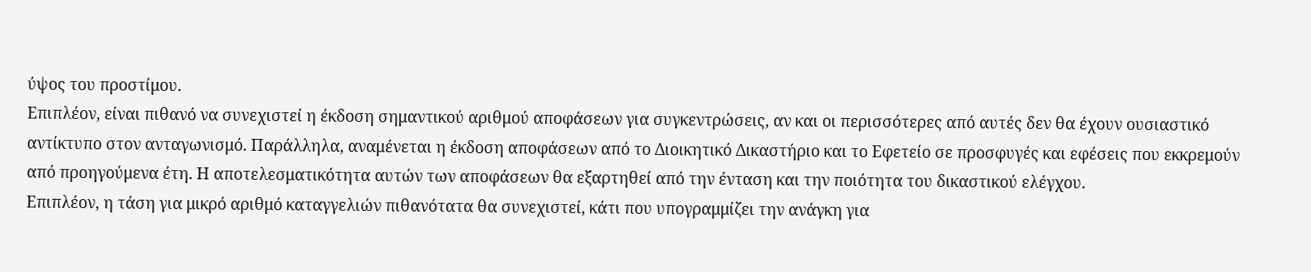ύψος του προστίμου.
Επιπλέον, είναι πιθανό να συνεχιστεί η έκδοση σημαντικού αριθμού αποφάσεων για συγκεντρώσεις, αν και οι περισσότερες από αυτές δεν θα έχουν ουσιαστικό αντίκτυπο στον ανταγωνισμό. Παράλληλα, αναμένεται η έκδοση αποφάσεων από το Διοικητικό Δικαστήριο και το Εφετείο σε προσφυγές και εφέσεις που εκκρεμούν από προηγούμενα έτη. Η αποτελεσματικότητα αυτών των αποφάσεων θα εξαρτηθεί από την ένταση και την ποιότητα του δικαστικού ελέγχου.
Επιπλέον, η τάση για μικρό αριθμό καταγγελιών πιθανότατα θα συνεχιστεί, κάτι που υπογραμμίζει την ανάγκη για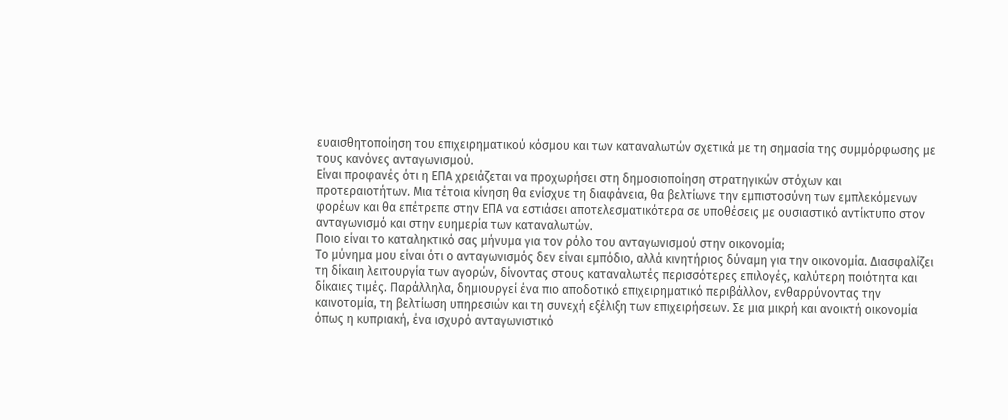ευαισθητοποίηση του επιχειρηματικού κόσμου και των καταναλωτών σχετικά με τη σημασία της συμμόρφωσης με τους κανόνες ανταγωνισμού.
Είναι προφανές ότι η ΕΠΑ χρειάζεται να προχωρήσει στη δημοσιοποίηση στρατηγικών στόχων και προτεραιοτήτων. Μια τέτοια κίνηση θα ενίσχυε τη διαφάνεια, θα βελτίωνε την εμπιστοσύνη των εμπλεκόμενων φορέων και θα επέτρεπε στην ΕΠΑ να εστιάσει αποτελεσματικότερα σε υποθέσεις με ουσιαστικό αντίκτυπο στον ανταγωνισμό και στην ευημερία των καταναλωτών.
Ποιο είναι το καταληκτικό σας μήνυμα για τον ρόλο του ανταγωνισμού στην οικονομία;
Το μύνημα μου είναι ότι ο ανταγωνισμός δεν είναι εμπόδιο, αλλά κινητήριος δύναμη για την οικονομία. Διασφαλίζει τη δίκαιη λειτουργία των αγορών, δίνοντας στους καταναλωτές περισσότερες επιλογές, καλύτερη ποιότητα και δίκαιες τιμές. Παράλληλα, δημιουργεί ένα πιο αποδοτικό επιχειρηματικό περιβάλλον, ενθαρρύνοντας την καινοτομία, τη βελτίωση υπηρεσιών και τη συνεχή εξέλιξη των επιχειρήσεων. Σε μια μικρή και ανοικτή οικονομία όπως η κυπριακή, ένα ισχυρό ανταγωνιστικό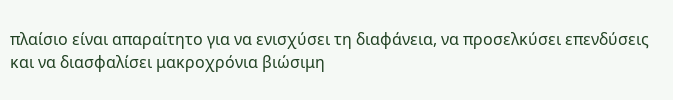πλαίσιο είναι απαραίτητο για να ενισχύσει τη διαφάνεια, να προσελκύσει επενδύσεις και να διασφαλίσει μακροχρόνια βιώσιμη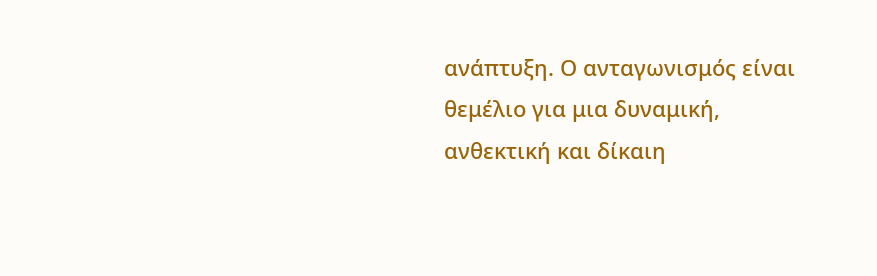ανάπτυξη. Ο ανταγωνισμός είναι θεμέλιο για μια δυναμική, ανθεκτική και δίκαιη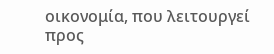οικονομία, που λειτουργεί προς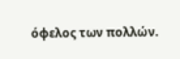όφελος των πολλών.